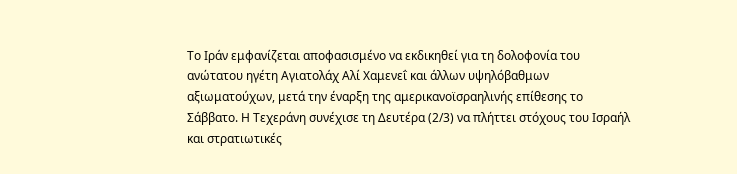Το Ιράν εμφανίζεται αποφασισμένο να εκδικηθεί για τη δολοφονία του ανώτατου ηγέτη Αγιατολάχ Αλί Χαμενεΐ και άλλων υψηλόβαθμων αξιωματούχων, μετά την έναρξη της αμερικανοϊσραηλινής επίθεσης το Σάββατο. Η Τεχεράνη συνέχισε τη Δευτέρα (2/3) να πλήττει στόχους του Ισραήλ και στρατιωτικές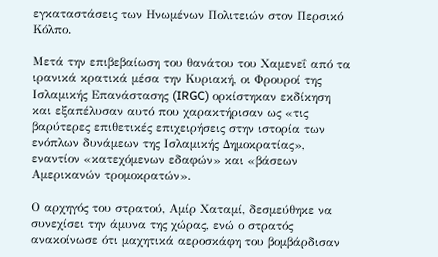εγκαταστάσεις των Ηνωμένων Πολιτειών στον Περσικό Κόλπο.

Μετά την επιβεβαίωση του θανάτου του Χαμενεΐ από τα ιρανικά κρατικά μέσα την Κυριακή, οι Φρουροί της Ισλαμικής Επανάστασης (IRGC) ορκίστηκαν εκδίκηση και εξαπέλυσαν αυτό που χαρακτήρισαν ως «τις βαρύτερες επιθετικές επιχειρήσεις στην ιστορία των ενόπλων δυνάμεων της Ισλαμικής Δημοκρατίας», εναντίον «κατεχόμενων εδαφών» και «βάσεων Αμερικανών τρομοκρατών».

Ο αρχηγός του στρατού, Αμίρ Χαταμί, δεσμεύθηκε να συνεχίσει την άμυνα της χώρας, ενώ ο στρατός ανακοίνωσε ότι μαχητικά αεροσκάφη του βομβάρδισαν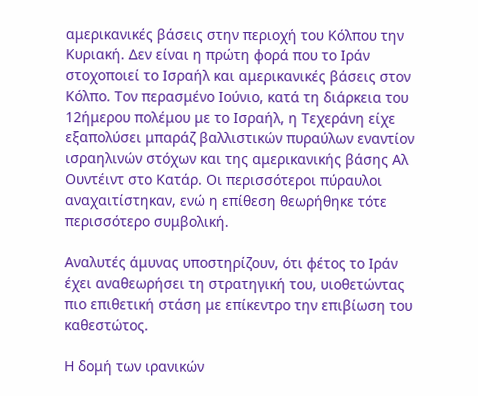αμερικανικές βάσεις στην περιοχή του Κόλπου την Κυριακή. Δεν είναι η πρώτη φορά που το Ιράν στοχοποιεί το Ισραήλ και αμερικανικές βάσεις στον Κόλπο. Τον περασμένο Ιούνιο, κατά τη διάρκεια του 12ήμερου πολέμου με το Ισραήλ, η Τεχεράνη είχε εξαπολύσει μπαράζ βαλλιστικών πυραύλων εναντίον ισραηλινών στόχων και της αμερικανικής βάσης Αλ Ουντέιντ στο Κατάρ. Οι περισσότεροι πύραυλοι αναχαιτίστηκαν, ενώ η επίθεση θεωρήθηκε τότε περισσότερο συμβολική.

Αναλυτές άμυνας υποστηρίζουν, ότι φέτος το Ιράν έχει αναθεωρήσει τη στρατηγική του, υιοθετώντας πιο επιθετική στάση με επίκεντρο την επιβίωση του καθεστώτος.

Η δομή των ιρανικών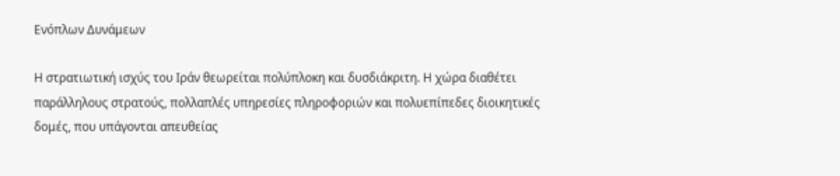Ενόπλων Δυνάμεων

Η στρατιωτική ισχύς του Ιράν θεωρείται πολύπλοκη και δυσδιάκριτη. Η χώρα διαθέτει παράλληλους στρατούς, πολλαπλές υπηρεσίες πληροφοριών και πολυεπίπεδες διοικητικές δομές, που υπάγονται απευθείας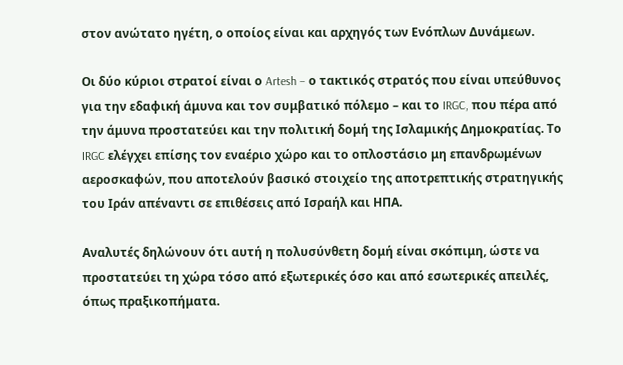στον ανώτατο ηγέτη, ο οποίος είναι και αρχηγός των Ενόπλων Δυνάμεων.

Οι δύο κύριοι στρατοί είναι ο Artesh – ο τακτικός στρατός που είναι υπεύθυνος για την εδαφική άμυνα και τον συμβατικό πόλεμο – και το IRGC, που πέρα από την άμυνα προστατεύει και την πολιτική δομή της Ισλαμικής Δημοκρατίας. Το IRGC ελέγχει επίσης τον εναέριο χώρο και το οπλοστάσιο μη επανδρωμένων αεροσκαφών, που αποτελούν βασικό στοιχείο της αποτρεπτικής στρατηγικής του Ιράν απέναντι σε επιθέσεις από Ισραήλ και ΗΠΑ.

Αναλυτές δηλώνουν ότι αυτή η πολυσύνθετη δομή είναι σκόπιμη, ώστε να προστατεύει τη χώρα τόσο από εξωτερικές όσο και από εσωτερικές απειλές, όπως πραξικοπήματα.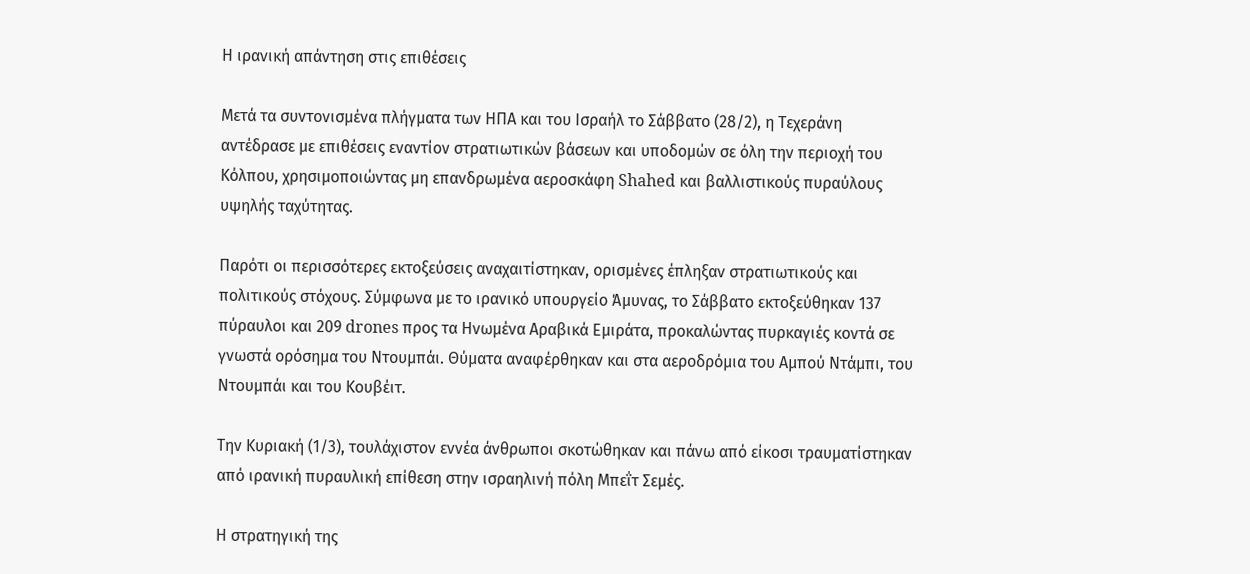Η ιρανική απάντηση στις επιθέσεις

Μετά τα συντονισμένα πλήγματα των ΗΠΑ και του Ισραήλ το Σάββατο (28/2), η Τεχεράνη αντέδρασε με επιθέσεις εναντίον στρατιωτικών βάσεων και υποδομών σε όλη την περιοχή του Κόλπου, χρησιμοποιώντας μη επανδρωμένα αεροσκάφη Shahed και βαλλιστικούς πυραύλους υψηλής ταχύτητας.

Παρότι οι περισσότερες εκτοξεύσεις αναχαιτίστηκαν, ορισμένες έπληξαν στρατιωτικούς και πολιτικούς στόχους. Σύμφωνα με το ιρανικό υπουργείο Άμυνας, το Σάββατο εκτοξεύθηκαν 137 πύραυλοι και 209 drones προς τα Ηνωμένα Αραβικά Εμιράτα, προκαλώντας πυρκαγιές κοντά σε γνωστά ορόσημα του Ντουμπάι. Θύματα αναφέρθηκαν και στα αεροδρόμια του Αμπού Ντάμπι, του Ντουμπάι και του Κουβέιτ.

Την Κυριακή (1/3), τουλάχιστον εννέα άνθρωποι σκοτώθηκαν και πάνω από είκοσι τραυματίστηκαν από ιρανική πυραυλική επίθεση στην ισραηλινή πόλη Μπεΐτ Σεμές.

Η στρατηγική της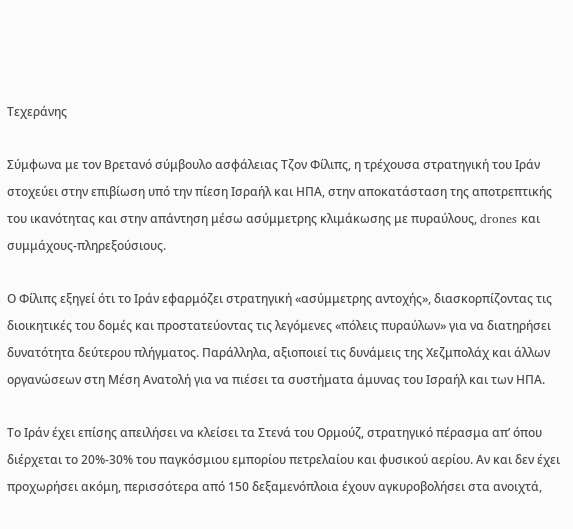Τεχεράνης

Σύμφωνα με τον Βρετανό σύμβουλο ασφάλειας Τζον Φίλιπς, η τρέχουσα στρατηγική του Ιράν στοχεύει στην επιβίωση υπό την πίεση Ισραήλ και ΗΠΑ, στην αποκατάσταση της αποτρεπτικής του ικανότητας και στην απάντηση μέσω ασύμμετρης κλιμάκωσης με πυραύλους, drones και συμμάχους-πληρεξούσιους.

Ο Φίλιπς εξηγεί ότι το Ιράν εφαρμόζει στρατηγική «ασύμμετρης αντοχής», διασκορπίζοντας τις διοικητικές του δομές και προστατεύοντας τις λεγόμενες «πόλεις πυραύλων» για να διατηρήσει δυνατότητα δεύτερου πλήγματος. Παράλληλα, αξιοποιεί τις δυνάμεις της Χεζμπολάχ και άλλων οργανώσεων στη Μέση Ανατολή για να πιέσει τα συστήματα άμυνας του Ισραήλ και των ΗΠΑ.

Το Ιράν έχει επίσης απειλήσει να κλείσει τα Στενά του Ορμούζ, στρατηγικό πέρασμα απ’ όπου διέρχεται το 20%-30% του παγκόσμιου εμπορίου πετρελαίου και φυσικού αερίου. Αν και δεν έχει προχωρήσει ακόμη, περισσότερα από 150 δεξαμενόπλοια έχουν αγκυροβολήσει στα ανοιχτά,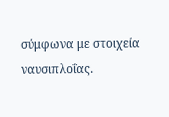σύμφωνα με στοιχεία ναυσιπλοΐας.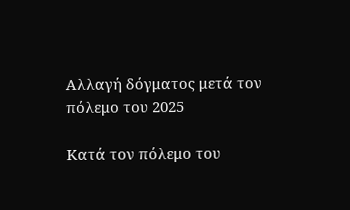Αλλαγή δόγματος μετά τον πόλεμο του 2025

Κατά τον πόλεμο του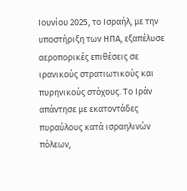Ιουνίου 2025, το Ισραήλ, με την υποστήριξη των ΗΠΑ, εξαπέλυσε αεροπορικές επιθέσεις σε ιρανικούς στρατιωτικούς και πυρηνικούς στόχους. Το Ιράν απάντησε με εκατοντάδες πυραύλους κατά ισραηλινών πόλεων,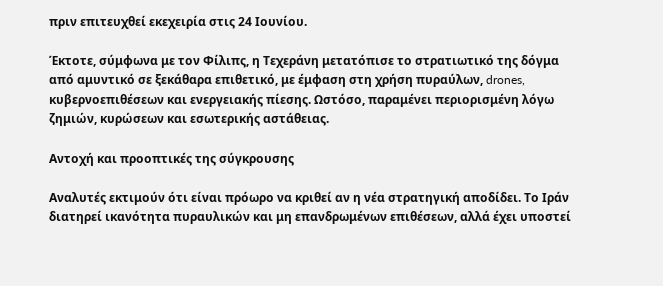πριν επιτευχθεί εκεχειρία στις 24 Ιουνίου.

Έκτοτε, σύμφωνα με τον Φίλιπς, η Τεχεράνη μετατόπισε το στρατιωτικό της δόγμα από αμυντικό σε ξεκάθαρα επιθετικό, με έμφαση στη χρήση πυραύλων, drones, κυβερνοεπιθέσεων και ενεργειακής πίεσης. Ωστόσο, παραμένει περιορισμένη λόγω ζημιών, κυρώσεων και εσωτερικής αστάθειας.

Αντοχή και προοπτικές της σύγκρουσης

Αναλυτές εκτιμούν ότι είναι πρόωρο να κριθεί αν η νέα στρατηγική αποδίδει. Το Ιράν διατηρεί ικανότητα πυραυλικών και μη επανδρωμένων επιθέσεων, αλλά έχει υποστεί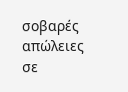σοβαρές απώλειες σε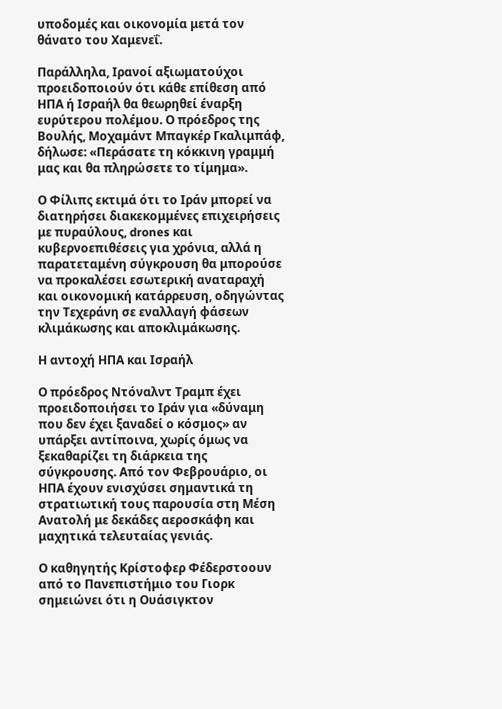υποδομές και οικονομία μετά τον θάνατο του Χαμενεΐ.

Παράλληλα, Ιρανοί αξιωματούχοι προειδοποιούν ότι κάθε επίθεση από ΗΠΑ ή Ισραήλ θα θεωρηθεί έναρξη ευρύτερου πολέμου. Ο πρόεδρος της Βουλής, Μοχαμάντ Μπαγκέρ Γκαλιμπάφ, δήλωσε: «Περάσατε τη κόκκινη γραμμή μας και θα πληρώσετε το τίμημα».

Ο Φίλιπς εκτιμά ότι το Ιράν μπορεί να διατηρήσει διακεκομμένες επιχειρήσεις με πυραύλους, drones και κυβερνοεπιθέσεις για χρόνια, αλλά η παρατεταμένη σύγκρουση θα μπορούσε να προκαλέσει εσωτερική αναταραχή και οικονομική κατάρρευση, οδηγώντας την Τεχεράνη σε εναλλαγή φάσεων κλιμάκωσης και αποκλιμάκωσης.

Η αντοχή ΗΠΑ και Ισραήλ

Ο πρόεδρος Ντόναλντ Τραμπ έχει προειδοποιήσει το Ιράν για «δύναμη που δεν έχει ξαναδεί ο κόσμος» αν υπάρξει αντίποινα, χωρίς όμως να ξεκαθαρίζει τη διάρκεια της σύγκρουσης. Από τον Φεβρουάριο, οι ΗΠΑ έχουν ενισχύσει σημαντικά τη στρατιωτική τους παρουσία στη Μέση Ανατολή με δεκάδες αεροσκάφη και μαχητικά τελευταίας γενιάς.

Ο καθηγητής Κρίστοφερ Φέδερστοουν από το Πανεπιστήμιο του Γιορκ σημειώνει ότι η Ουάσιγκτον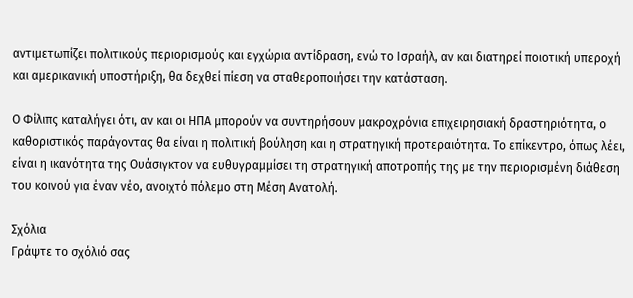αντιμετωπίζει πολιτικούς περιορισμούς και εγχώρια αντίδραση, ενώ το Ισραήλ, αν και διατηρεί ποιοτική υπεροχή και αμερικανική υποστήριξη, θα δεχθεί πίεση να σταθεροποιήσει την κατάσταση.

Ο Φίλιπς καταλήγει ότι, αν και οι ΗΠΑ μπορούν να συντηρήσουν μακροχρόνια επιχειρησιακή δραστηριότητα, ο καθοριστικός παράγοντας θα είναι η πολιτική βούληση και η στρατηγική προτεραιότητα. Το επίκεντρο, όπως λέει, είναι η ικανότητα της Ουάσιγκτον να ευθυγραμμίσει τη στρατηγική αποτροπής της με την περιορισμένη διάθεση του κοινού για έναν νέο, ανοιχτό πόλεμο στη Μέση Ανατολή.

Σχόλια
Γράψτε το σχόλιό σας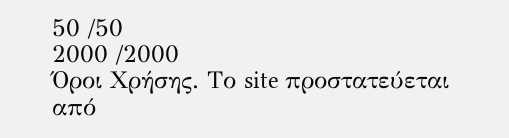50 /50
2000 /2000
Όροι Χρήσης. Το site προστατεύεται από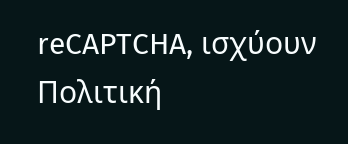reCAPTCHA, ισχύουν Πολιτική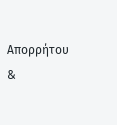Απορρήτου &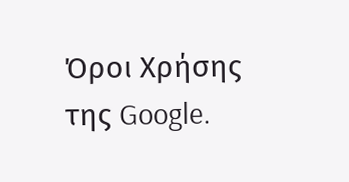Όροι Χρήσης της Google.